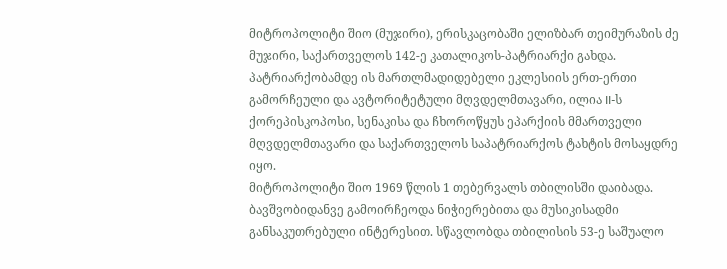მიტროპოლიტი შიო (მუჯირი), ერისკაცობაში ელიზბარ თეიმურაზის ძე მუჯირი, საქართველოს 142-ე კათალიკოს-პატრიარქი გახდა. პატრიარქობამდე ის მართლმადიდებელი ეკლესიის ერთ-ერთი გამორჩეული და ავტორიტეტული მღვდელმთავარი, ილია II-ს ქორეპისკოპოსი, სენაკისა და ჩხოროწყუს ეპარქიის მმართველი მღვდელმთავარი და საქართველოს საპატრიარქოს ტახტის მოსაყდრე იყო.
მიტროპოლიტი შიო 1969 წლის 1 თებერვალს თბილისში დაიბადა. ბავშვობიდანვე გამოირჩეოდა ნიჭიერებითა და მუსიკისადმი განსაკუთრებული ინტერესით. სწავლობდა თბილისის 53-ე საშუალო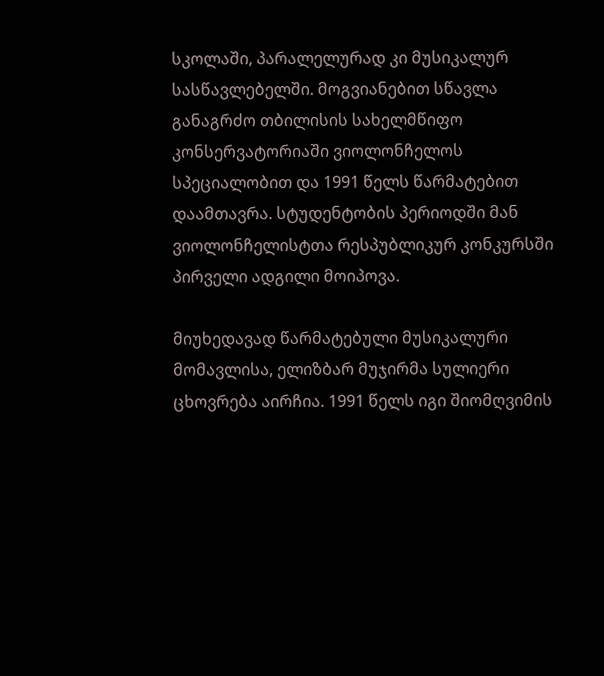სკოლაში, პარალელურად კი მუსიკალურ სასწავლებელში. მოგვიანებით სწავლა განაგრძო თბილისის სახელმწიფო კონსერვატორიაში ვიოლონჩელოს სპეციალობით და 1991 წელს წარმატებით დაამთავრა. სტუდენტობის პერიოდში მან ვიოლონჩელისტთა რესპუბლიკურ კონკურსში პირველი ადგილი მოიპოვა.

მიუხედავად წარმატებული მუსიკალური მომავლისა, ელიზბარ მუჯირმა სულიერი ცხოვრება აირჩია. 1991 წელს იგი შიომღვიმის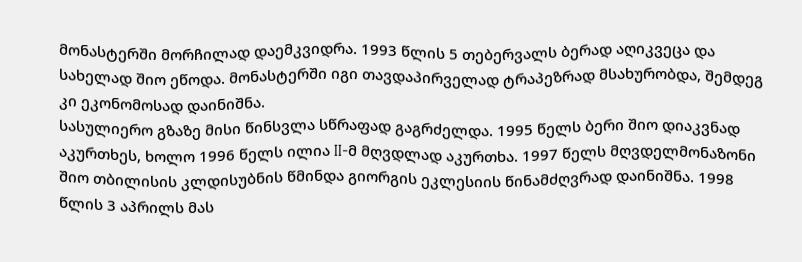მონასტერში მორჩილად დაემკვიდრა. 1993 წლის 5 თებერვალს ბერად აღიკვეცა და სახელად შიო ეწოდა. მონასტერში იგი თავდაპირველად ტრაპეზრად მსახურობდა, შემდეგ კი ეკონომოსად დაინიშნა.
სასულიერო გზაზე მისი წინსვლა სწრაფად გაგრძელდა. 1995 წელს ბერი შიო დიაკვნად აკურთხეს, ხოლო 1996 წელს ილია II-მ მღვდლად აკურთხა. 1997 წელს მღვდელმონაზონი შიო თბილისის კლდისუბნის წმინდა გიორგის ეკლესიის წინამძღვრად დაინიშნა. 1998 წლის 3 აპრილს მას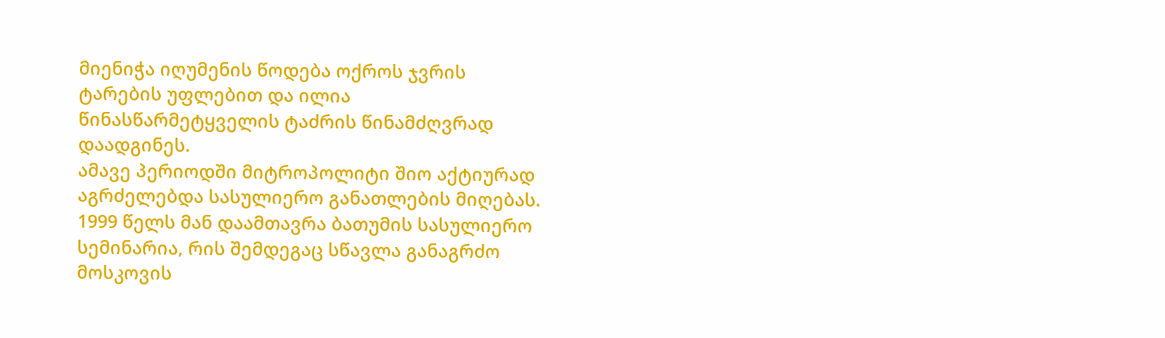მიენიჭა იღუმენის წოდება ოქროს ჯვრის ტარების უფლებით და ილია წინასწარმეტყველის ტაძრის წინამძღვრად დაადგინეს.
ამავე პერიოდში მიტროპოლიტი შიო აქტიურად აგრძელებდა სასულიერო განათლების მიღებას. 1999 წელს მან დაამთავრა ბათუმის სასულიერო სემინარია, რის შემდეგაც სწავლა განაგრძო მოსკოვის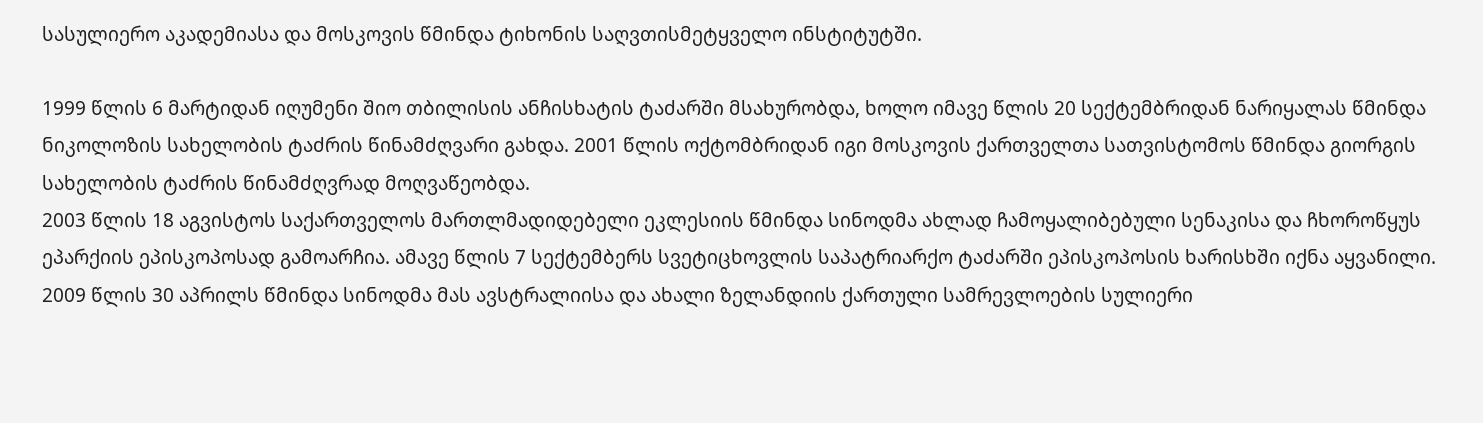სასულიერო აკადემიასა და მოსკოვის წმინდა ტიხონის საღვთისმეტყველო ინსტიტუტში.

1999 წლის 6 მარტიდან იღუმენი შიო თბილისის ანჩისხატის ტაძარში მსახურობდა, ხოლო იმავე წლის 20 სექტემბრიდან ნარიყალას წმინდა ნიკოლოზის სახელობის ტაძრის წინამძღვარი გახდა. 2001 წლის ოქტომბრიდან იგი მოსკოვის ქართველთა სათვისტომოს წმინდა გიორგის სახელობის ტაძრის წინამძღვრად მოღვაწეობდა.
2003 წლის 18 აგვისტოს საქართველოს მართლმადიდებელი ეკლესიის წმინდა სინოდმა ახლად ჩამოყალიბებული სენაკისა და ჩხოროწყუს ეპარქიის ეპისკოპოსად გამოარჩია. ამავე წლის 7 სექტემბერს სვეტიცხოვლის საპატრიარქო ტაძარში ეპისკოპოსის ხარისხში იქნა აყვანილი.
2009 წლის 30 აპრილს წმინდა სინოდმა მას ავსტრალიისა და ახალი ზელანდიის ქართული სამრევლოების სულიერი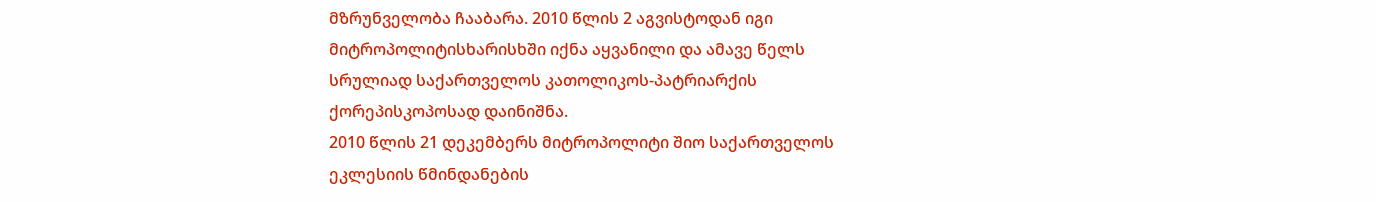მზრუნველობა ჩააბარა. 2010 წლის 2 აგვისტოდან იგი მიტროპოლიტისხარისხში იქნა აყვანილი და ამავე წელს სრულიად საქართველოს კათოლიკოს-პატრიარქის ქორეპისკოპოსად დაინიშნა.
2010 წლის 21 დეკემბერს მიტროპოლიტი შიო საქართველოს ეკლესიის წმინდანების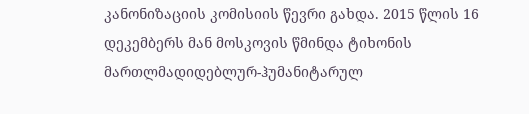კანონიზაციის კომისიის წევრი გახდა. 2015 წლის 16 დეკემბერს მან მოსკოვის წმინდა ტიხონის მართლმადიდებლურ-ჰუმანიტარულ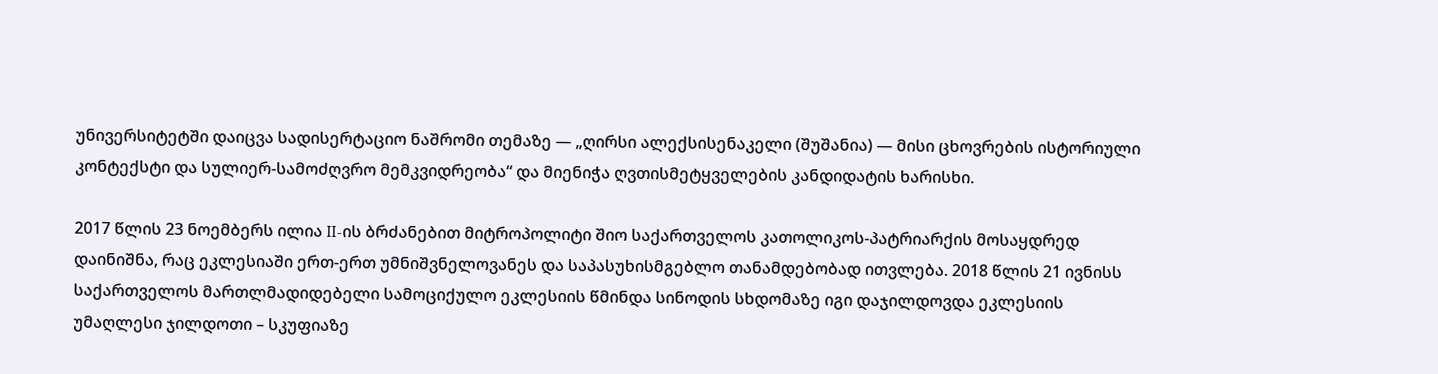უნივერსიტეტში დაიცვა სადისერტაციო ნაშრომი თემაზე — „ღირსი ალექსისენაკელი (შუშანია) — მისი ცხოვრების ისტორიული კონტექსტი და სულიერ-სამოძღვრო მემკვიდრეობა“ და მიენიჭა ღვთისმეტყველების კანდიდატის ხარისხი.

2017 წლის 23 ნოემბერს ილია II-ის ბრძანებით მიტროპოლიტი შიო საქართველოს კათოლიკოს-პატრიარქის მოსაყდრედ დაინიშნა, რაც ეკლესიაში ერთ-ერთ უმნიშვნელოვანეს და საპასუხისმგებლო თანამდებობად ითვლება. 2018 წლის 21 ივნისს საქართველოს მართლმადიდებელი სამოციქულო ეკლესიის წმინდა სინოდის სხდომაზე იგი დაჯილდოვდა ეკლესიის უმაღლესი ჯილდოთი – სკუფიაზე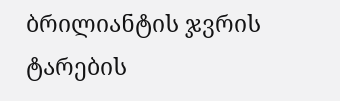ბრილიანტის ჯვრის ტარების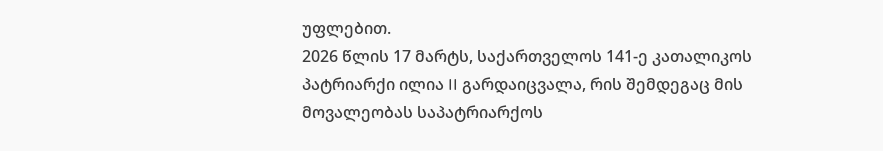უფლებით.
2026 წლის 17 მარტს, საქართველოს 141-ე კათალიკოს პატრიარქი ილია II გარდაიცვალა, რის შემდეგაც მის მოვალეობას საპატრიარქოს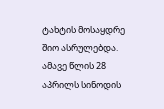ტახტის მოსაყდრე შიო ასრულებდა. ამავე წლის 28 აპრილს სინოდის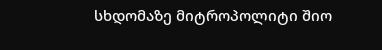სხდომაზე მიტროპოლიტი შიო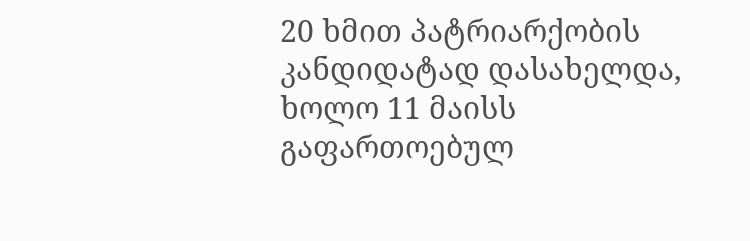20 ხმით პატრიარქობის კანდიდატად დასახელდა, ხოლო 11 მაისს გაფართოებულ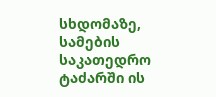სხდომაზე, სამების საკათედრო ტაძარში ის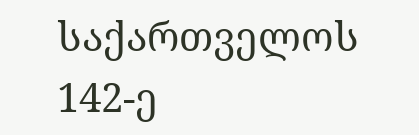საქართველოს 142-ე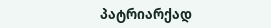პატრიარქად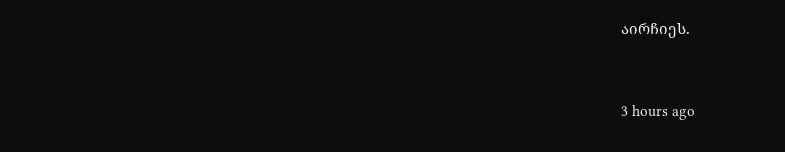აირჩიეს.


3 hours ago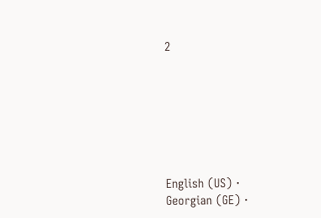2







English (US) ·
Georgian (GE) ·